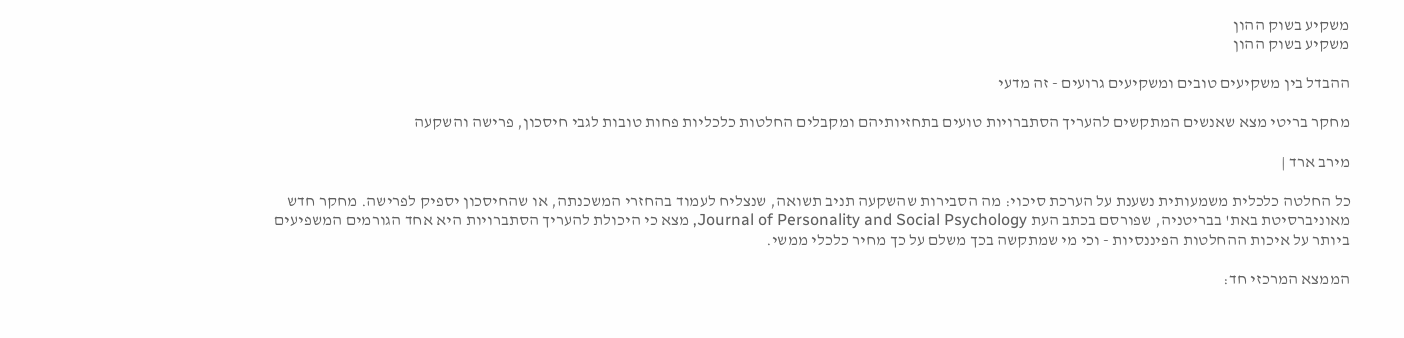משקיע בשוק ההון
משקיע בשוק ההון

ההבדל בין משקיעים טובים ומשקיעים גרועים - זה מדעי

מחקר בריטי מצא שאנשים המתקשים להעריך הסתברויות טועים בתחזיותיהם ומקבלים החלטות כלכליות פחות טובות לגבי חיסכון, פרישה והשקעה

מירב ארד |

כל החלטה כלכלית משמעותית נשענת על הערכת סיכוי: מה הסבירות שהשקעה תניב תשואה, שנצליח לעמוד בהחזרי המשכנתה, או שהחיסכון יספיק לפרישה. מחקר חדש מאוניברסיטת באת' בבריטניה, שפורסם בכתב העת Journal of Personality and Social Psychology, מצא כי היכולת להעריך הסתברויות היא אחד הגורמים המשפיעים ביותר על איכות ההחלטות הפיננסיות - וכי מי שמתקשה בכך משלם על כך מחיר כלכלי ממשי.

הממצא המרכזי חד: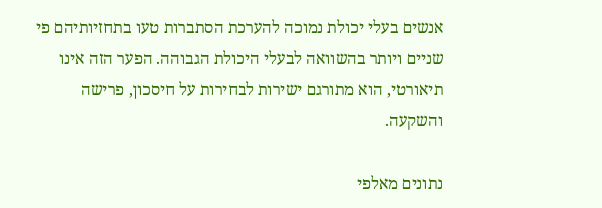אנשים בעלי יכולת נמוכה להערכת הסתברות טעו בתחזיותיהם פי שניים ויותר בהשוואה לבעלי היכולת הגבוהה. הפער הזה אינו תיאורטי, הוא מתורגם ישירות לבחירות על חיסכון, פרישה והשקעה.

נתונים מאלפי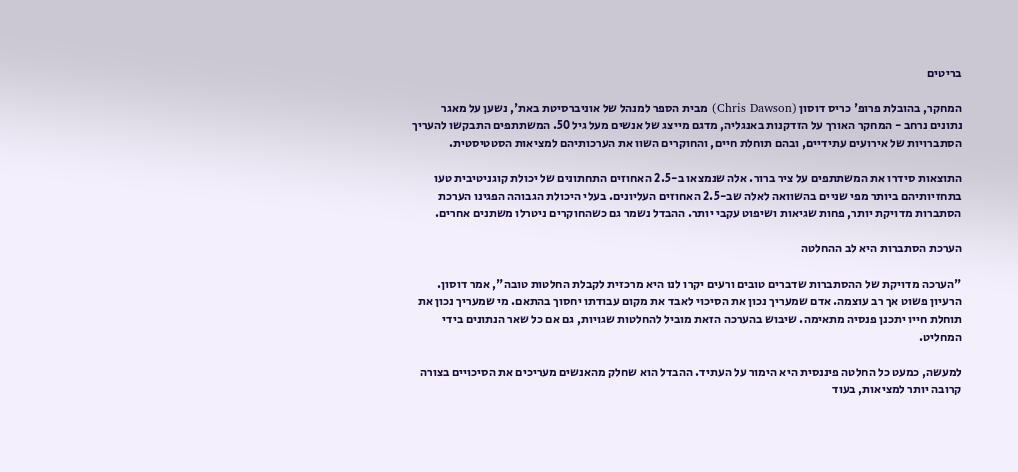בריטים

המחקר, בהובלת פרופ' כריס דוסון (Chris Dawson) מבית הספר למנהל של אוניברסיטת באת', נשען על מאגר נתונים נרחב - המחקר האורך על הזדקנות באנגליה, מדגם מייצג של אנשים מעל גיל 50. המשתתפים התבקשו להעריך הסתברויות של אירועים עתידיים, ובהם תוחלת חיים, והחוקרים השוו את הערכותיהם למציאות הסטטיסטית.

התוצאות סידרו את המשתתפים על ציר ברור. אלה שנמצאו ב-2.5 האחוזים התחתונים של יכולת קוגניטיבית טעו בתחזיותיהם ביותר מפי שניים בהשוואה לאלה שב-2.5 האחוזים העליונים. בעלי היכולת הגבוהה הפגינו הערכת הסתברות מדויקת יותר, פחות שגיאות ושיפוט עקבי יותר. ההבדל נשמר גם כשהחוקרים ניטרלו משתנים אחרים.

הערכת הסתברות היא לב ההחלטה

"הערכה מדויקת של ההסתברות שדברים טובים ורעים יקרו לנו היא מרכזית לקבלת החלטות טובה", אמר דוסון. הרעיון פשוט אך רב עוצמה. אדם שמעריך נכון את הסיכוי לאבד את מקום עבודתו יחסוך בהתאם. מי שמעריך נכון את תוחלת חייו יתכנן פנסיה מתאימה. שיבוש בהערכה הזאת מוביל להחלטות שגויות, גם אם כל שאר הנתונים בידי המחליט.

למעשה, כמעט כל החלטה פיננסית היא הימור על העתיד. ההבדל הוא שחלק מהאנשים מעריכים את הסיכויים בצורה קרובה יותר למציאות, בעוד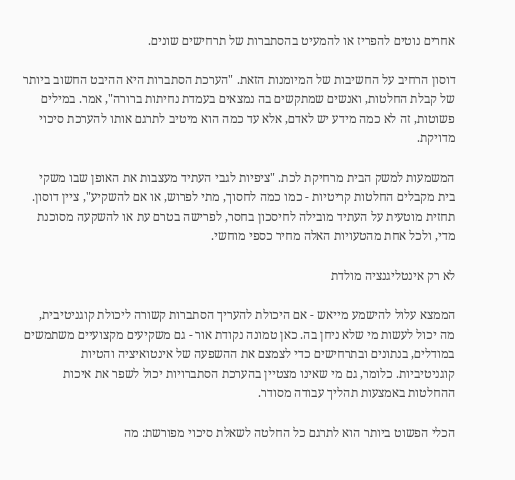אחרים נוטים להפריז או להמעיט בהסתברות של תרחישים שונים.

דוסון הרחיב על החשיבות של המיומנות הזאת. "הערכת הסתברות היא ההיבט החשוב ביותר של קבלת החלטות, ואנשים שמתקשים בה נמצאים בעמדת נחיתות ברורה", אמר. במילים פשוטות, זה לא כמה מידע יש לאדם, אלא עד כמה הוא מיטיב לתרגם אותו להערכת סיכוי מדויקת.

המשמעות למשק הבית מרחיקת לכת. "ציפיות לגבי העתיד מעצבות את האופן שבו משקי בית מקבלים החלטות קריטיות - כמו כמה לחסוך, מתי לפרוש, או אם להשקיע", ציין דוסון. תחזית מוטעית על העתיד מובילה לחיסכון בחסר, לפרישה בטרם עת או להשקעה מסוכנת מדי, ולכל אחת מהטעויות האלה מחיר כספי מוחשי.

לא רק אינטליגנציה מולדת

הממצא עלול להישמע מייאש - אם היכולת להעריך הסתברות קשורה ליכולת קוגניטיבית, מה יכול לעשות מי שלא ניחן בה. כאן טמונה נקודת אור - גם משקיעים מקצועיים משתמשים במודלים, בנתונים ובתרחישים כדי לצמצם את ההשפעה של אינטואיציה והטיות קוגניטיביות. כלומר, גם מי שאינו מצטיין בהערכת הסתברויות יכול לשפר את איכות ההחלטות באמצעות תהליך עבודה מסודר.

הכלי הפשוט ביותר הוא לתרגם כל החלטה לשאלת סיכוי מפורשת: מה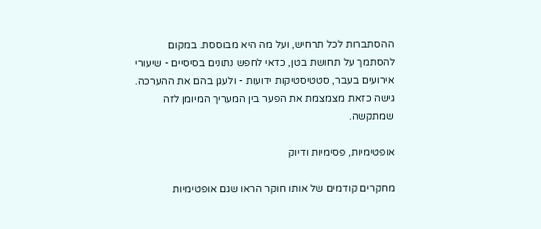ההסתברות לכל תרחיש, ועל מה היא מבוססת. במקום להסתמך על תחושת בטן, כדאי לחפש נתונים בסיסיים - שיעורי אירועים בעבר, סטטיסטיקות ידועות - ולעגן בהם את ההערכה. גישה כזאת מצמצמת את הפער בין המעריך המיומן לזה שמתקשה.

אופטימיות, פסימיות ודיוק

מחקרים קודמים של אותו חוקר הראו שגם אופטימיות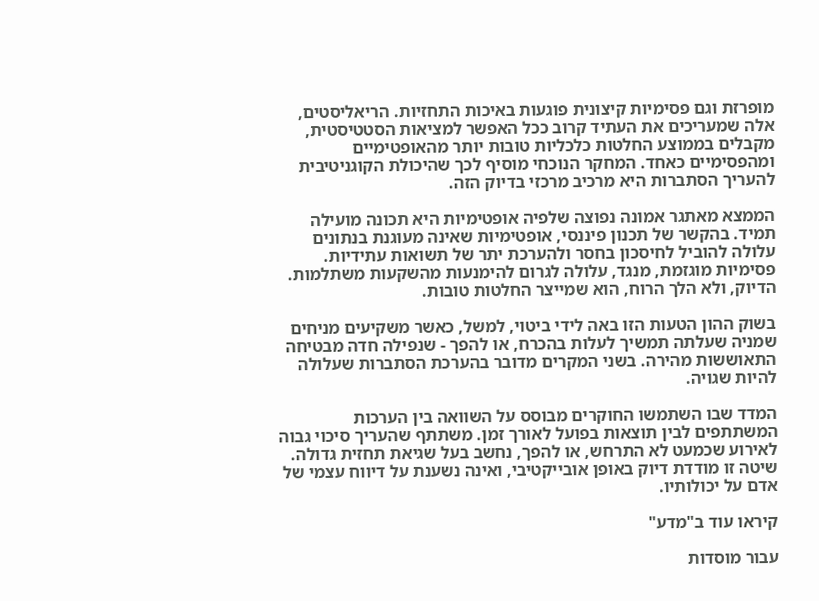מופרזת וגם פסימיות קיצונית פוגעות באיכות התחזיות. הריאליסטים, אלה שמעריכים את העתיד קרוב ככל האפשר למציאות הסטטיסטית, מקבלים בממוצע החלטות כלכליות טובות יותר מהאופטימיים ומהפסימיים כאחד. המחקר הנוכחי מוסיף לכך שהיכולת הקוגניטיבית להעריך הסתברות היא מרכיב מרכזי בדיוק הזה.

הממצא מאתגר אמונה נפוצה שלפיה אופטימיות היא תכונה מועילה תמיד. בהקשר של תכנון פיננסי, אופטימיות שאינה מעוגנת בנתונים עלולה להוביל לחיסכון בחסר ולהערכת יתר של תשואות עתידיות. פסימיות מוגזמת, מנגד, עלולה לגרום להימנעות מהשקעות משתלמות. הדיוק, ולא הלך הרוח, הוא שמייצר החלטות טובות.

בשוק ההון הטעות הזו באה לידי ביטוי, למשל, כאשר משקיעים מניחים שמניה שעלתה תמשיך לעלות בהכרח, או להפך - שנפילה חדה מבטיחה התאוששות מהירה. בשני המקרים מדובר בהערכת הסתברות שעלולה להיות שגויה.

המדד שבו השתמשו החוקרים מבוסס על השוואה בין הערכות המשתתפים לבין תוצאות בפועל לאורך זמן. משתתף שהעריך סיכוי גבוה לאירוע שכמעט לא התרחש, או להפך, נחשב בעל שגיאת תחזית גדולה. שיטה זו מודדת דיוק באופן אובייקטיבי, ואינה נשענת על דיווח עצמי של אדם על יכולותיו.

קיראו עוד ב"מדע"

עבור מוסדות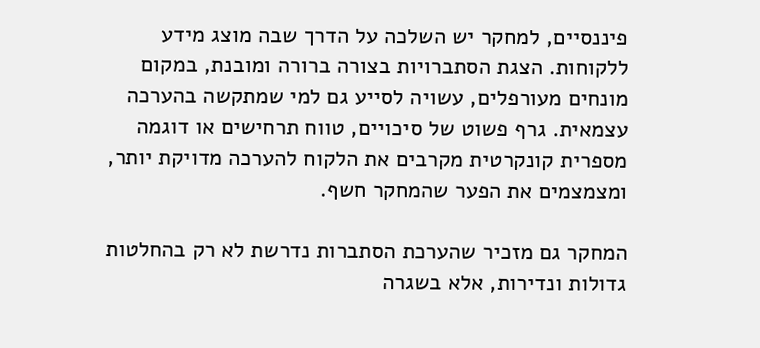פיננסיים, למחקר יש השלכה על הדרך שבה מוצג מידע ללקוחות. הצגת הסתברויות בצורה ברורה ומובנת, במקום מונחים מעורפלים, עשויה לסייע גם למי שמתקשה בהערכה עצמאית. גרף פשוט של סיכויים, טווח תרחישים או דוגמה מספרית קונקרטית מקרבים את הלקוח להערכה מדויקת יותר, ומצמצמים את הפער שהמחקר חשף.

המחקר גם מזכיר שהערכת הסתברות נדרשת לא רק בהחלטות גדולות ונדירות, אלא בשגרה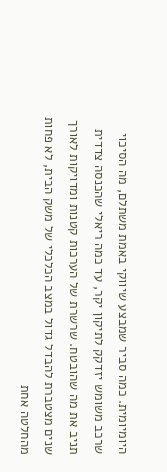היומיומית. כמה סביר שמבצע שיווקי באמת משתלם, מה הסיכוי שרכב משומש יזדקק לתיקון יקר, עד כמה ריאלי שהכנסה צדדית תניב את מה שהובטח. שרשרת של הערכות קטנות ומדויקות לאורך שנים מצטברת להבדל גדול במצב הכלכלי של משק הבית, לא פחות מהחלטה אחת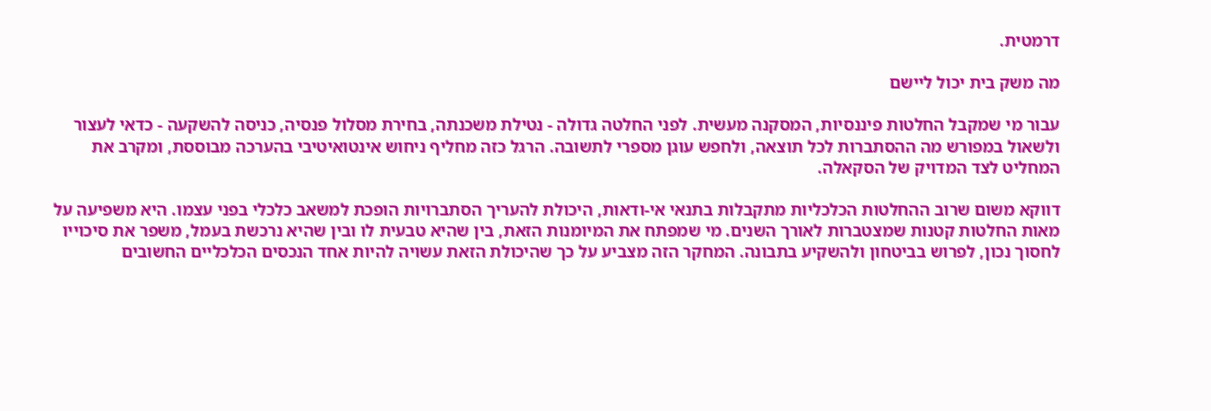דרמטית.

מה משק בית יכול ליישם

עבור מי שמקבל החלטות פיננסיות, המסקנה מעשית. לפני החלטה גדולה - נטילת משכנתה, בחירת מסלול פנסיה, כניסה להשקעה - כדאי לעצור ולשאול במפורש מה ההסתברות לכל תוצאה, ולחפש עוגן מספרי לתשובה. הרגל כזה מחליף ניחוש אינטואיטיבי בהערכה מבוססת, ומקרב את המחליט לצד המדויק של הסקאלה.

דווקא משום שרוב ההחלטות הכלכליות מתקבלות בתנאי אי-ודאות, היכולת להעריך הסתברויות הופכת למשאב כלכלי בפני עצמו. היא משפיעה על מאות החלטות קטנות שמצטברות לאורך השנים. מי שמפתח את המיומנות הזאת, בין שהיא טבעית לו ובין שהיא נרכשת בעמל, משפר את סיכוייו לחסוך נכון, לפרוש בביטחון ולהשקיע בתבונה. המחקר הזה מצביע על כך שהיכולת הזאת עשויה להיות אחד הנכסים הכלכליים החשובים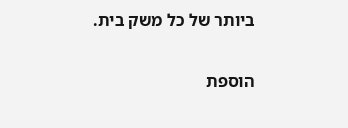ביותר של כל משק בית.

הוספת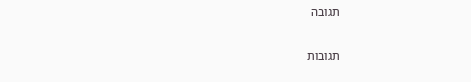תגובה

תגובות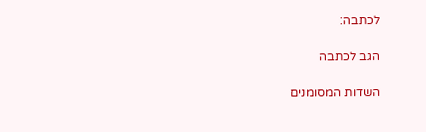לכתבה:

הגב לכתבה

השדות המסומנים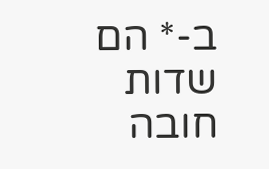ב-* הם שדות חובה